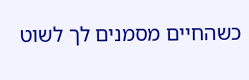כשהחיים מסמנים לך לשוט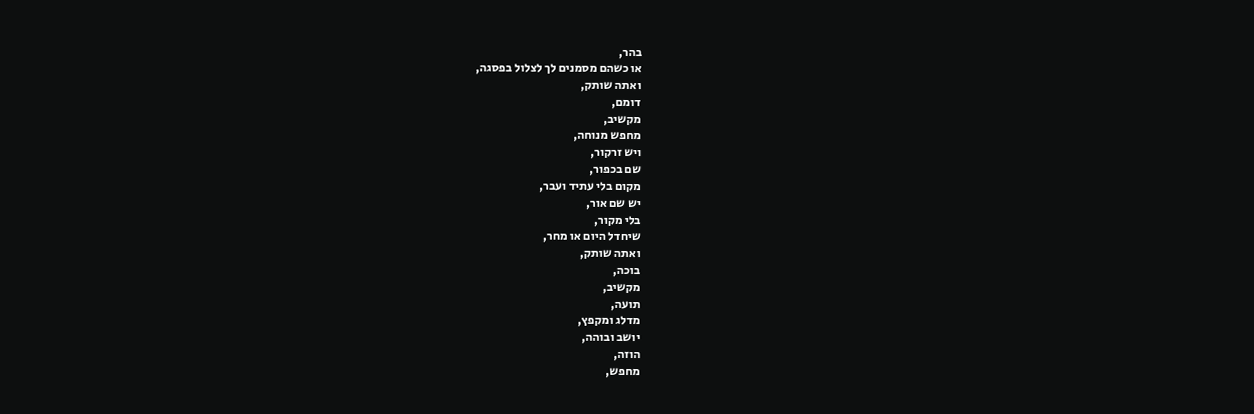בהר,
או כשהם מסמנים לך לצלול בפסגה,
ואתה שותק,
דומם,
מקשיב,
מחפש מנוחה,
ויש זרקור,
שם בכפור,
מקום בלי עתיד ועבר,
יש שם אור,
בלי מקור,
שיחדל היום או מחר,
ואתה שותק,
בוכה,
מקשיב,
תועה,
מדלג ומקפץ,
יושב ובוהה,
הוזה,
מחפש,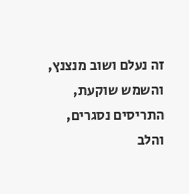זה נעלם ושוב מנצנץ,
והשמש שוקעת,
התריסים נסגרים,
והלב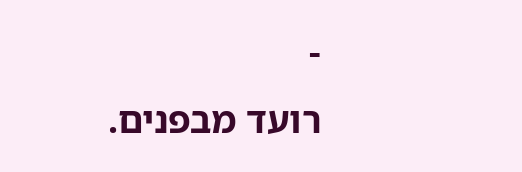-
רועד מבפנים.